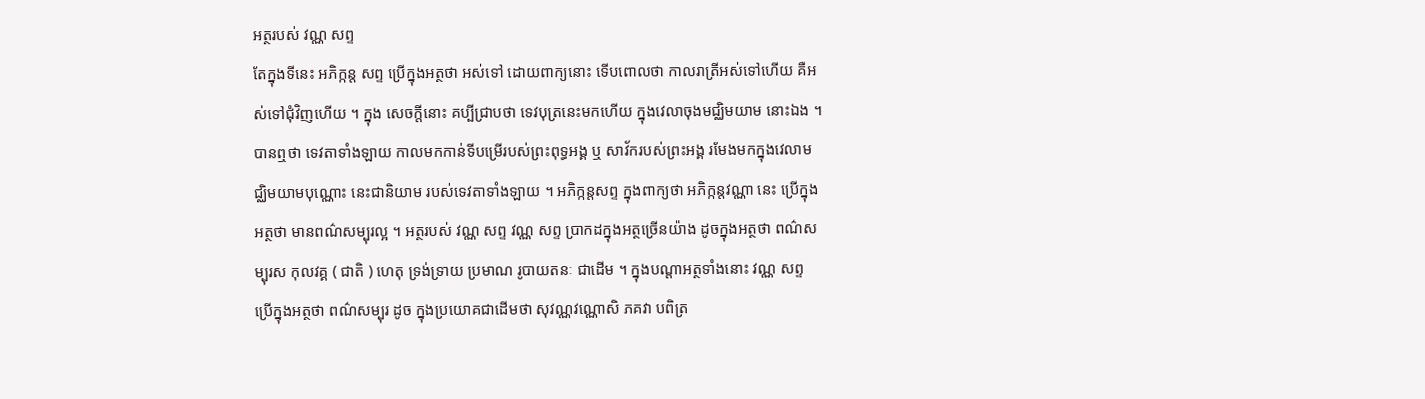អត្ថរបស់ វណ្ណ សព្ទ
តែក្នុងទីនេះ អភិក្កន្ត សព្ទ ប្រើក្នុងអត្ថថា អស់ទៅ ដោយពាក្យនោះ ទើបពោលថា កាលរាត្រីអស់ទៅហើយ គឺអស់ទៅជុំវិញហើយ ។ ក្នុង សេចក្តីនោះ គប្បីជ្រាបថា ទេវបុត្រនេះមកហើយ ក្នុងវេលាចុងមជ្ឈិមយាម នោះឯង ។ បានឮថា ទេវតាទាំងឡាយ កាលមកកាន់ទីបម្រើរបស់ព្រះពុទ្ធអង្គ ឬ សាវ័ករបស់ព្រះអង្គ រមែងមកក្នុងវេលាមជ្ឈិមយាមបុណ្ណោះ នេះជានិយាម របស់ទេវតាទាំងឡាយ ។ អភិក្កន្តសព្ទ ក្នុងពាក្យថា អភិក្កន្តវណ្ណា នេះ ប្រើក្នុងអត្ថថា មានពណ៌សម្បុរល្អ ។ អត្ថរបស់ វណ្ណ សព្ទ វណ្ណ សព្ទ ប្រាកដក្នុងអត្ថច្រើនយ៉ាង ដូចក្នុងអត្ថថា ពណ៌សម្បុរស កុលវគ្គ ( ជាតិ ) ហេតុ ទ្រង់ទ្រាយ ប្រមាណ រូបាយតនៈ ជាដើម ។ ក្នុងបណ្តាអត្ថទាំងនោះ វណ្ណ សព្ទ ប្រើក្នុងអត្ថថា ពណ៌សម្បុរ ដូច ក្នុងប្រយោគជាដើមថា សុវណ្ណវណ្ណោសិ ភគវា បពិត្រ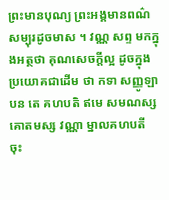ព្រះមានបុណ្យ ព្រះអង្គមានពណ៌សម្បុរដូចមាស ។ វណ្ណ សព្ទ មកក្នុងអត្ថថា គុណសេចក្តីល្អ ដូចក្នុងប្រយោគជាដើម ថា កទា សញ្ញូឡា បន តេ គហបតិ ឥមេ សមណស្ស គោតមស្ស វណ្ណា ម្នាលគហបតី ចុះ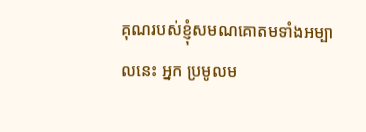គុណរបស់ខ្ញុំសមណគោតមទាំងអម្បាលនេះ អ្នក ប្រមូលម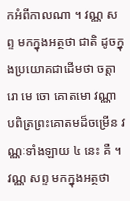កអំពីកាលណា ។ វណ្ណ សព្ទ មកក្នុងអត្ថថា ជាតិ ដូចក្នុងប្រយោគជាដើមថា ចត្តារោ មេ ចោ គោតមោ វណ្ណា បពិត្រព្រះគោតមដ៏ចម្រើន វណ្ណៈទាំងឡាយ ៤ នេះ គឺ ។ វណ្ណ សព្ទ មកក្នុងអត្ថថា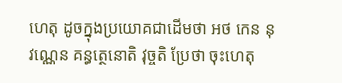ហេតុ ដូចក្នុងប្រយោគជាដើមថា អថ កេន នុ វណ្ណេន គន្ធត្ថេនោតិ វុច្ចតិ ប្រែថា ចុះហេតុ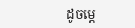ដូចម្តេ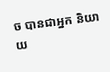ច បានជាអ្នក និយាយ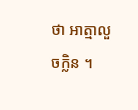ថា អាត្មាលួចក្លិន ។